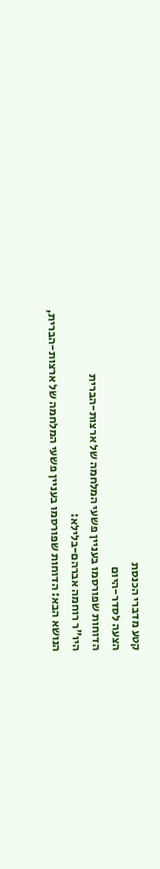קטע מדברי הכנסת
הצעה לסדר-היום
הדוחות שפורסמו בעניין פשעי המלחמה של ארצות-הברית
היו"ר רוחמה אברהם-בלילא:
הנושא הבא: הדוחות שפורסמו בעניין פשעי המלחמה של ארצות-הברית,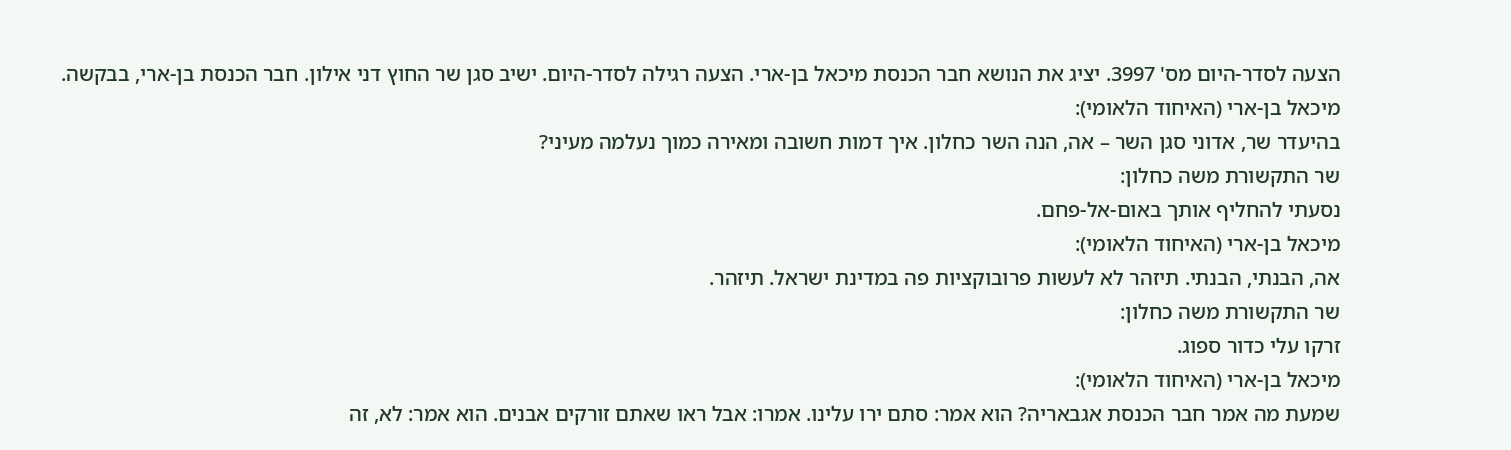הצעה לסדר-היום מס' 3997. יציג את הנושא חבר הכנסת מיכאל בן-ארי. הצעה רגילה לסדר-היום. ישיב סגן שר החוץ דני אילון. חבר הכנסת בן-ארי, בבקשה.
מיכאל בן-ארי (האיחוד הלאומי):
בהיעדר שר, אדוני סגן השר – אה, הנה השר כחלון. איך דמות חשובה ומאירה כמוך נעלמה מעיני?
שר התקשורת משה כחלון:
נסעתי להחליף אותך באום-אל-פחם.
מיכאל בן-ארי (האיחוד הלאומי):
אה, הבנתי, הבנתי. תיזהר לא לעשות פרובוקציות פה במדינת ישראל. תיזהר.
שר התקשורת משה כחלון:
זרקו עלי כדור ספוג.
מיכאל בן-ארי (האיחוד הלאומי):
שמעת מה אמר חבר הכנסת אגבאריה? הוא אמר: סתם ירו עלינו. אמרו: אבל ראו שאתם זורקים אבנים. הוא אמר: לא, זה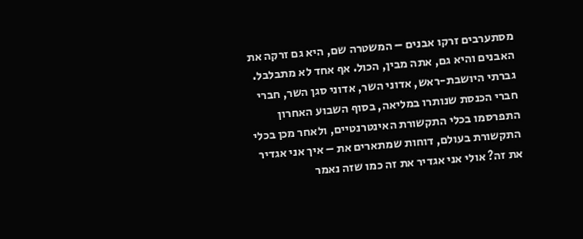מסתערבים זרקו אבנים – המשטרה שם, היא גם זרקה את האבנים והיא גם, אתה מבין, הכול. אף אחד לא מתבלבל.
גברתי היושבת-ראש, אדוני השר, אדוני סגן השר, חברי חברי הכנסת שנותרו במליאה, בסוף השבוע האחרון התפרסמו בכלי התקשורת האינטרנטיים, ולאחר מכן בכלי התקשורת בעולם, דוחות שמתארים את – איך אני אגדיר את זה? אולי אני אגדיר את זה כמו שזה נאמר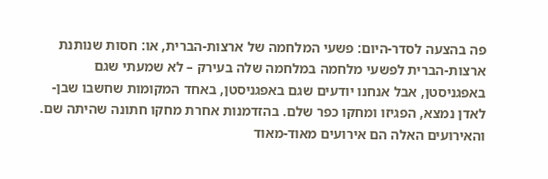פה בהצעה לסדר-היום: פשעי המלחמה של ארצות-הברית, או: חסות שנותנת ארצות-הברית לפשעי מלחמה במלחמה שלה בעירק – לא שמעתי שגם באפגניסטן, אבל אנחנו יודעים שגם באפגניסטן, באחד המקומות שחשבו שבן-לאדן נמצא, הפגיזו ומחקו כפר שלם. בהזדמנות אחרת מחקו חתונה שהיתה שם. והאירועים האלה הם אירועים מאוד-מאוד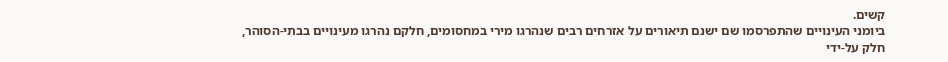קשים.
ביומני העינויים שהתפרסמו שם ישנם תיאורים על אזרחים רבים שנהרגו מירי במחסומים, חלקם נהרגו מעינויים בבתי-הסוהר, חלק על-ידי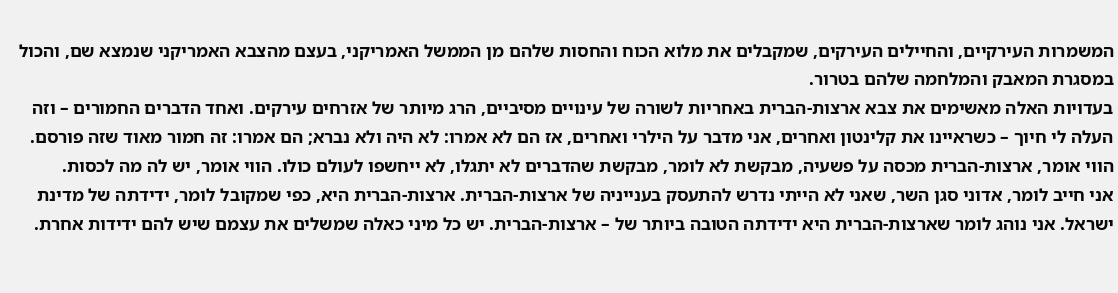המשמרות העירקיים, והחיילים העירקים, שמקבלים את מלוא הכוח והחסות שלהם מן הממשל האמריקני, בעצם מהצבא האמריקני שנמצא שם, והכול במסגרת המאבק והמלחמה שלהם בטרור.
בעדויות האלה מאשימים את צבא ארצות-הברית באחריות לשורה של עינויים מסיביים, הרג מיותר של אזרחים עירקים. ואחד הדברים החמורים – וזה העלה לי חיוך – כשראיינו את קלינטון ואחרים, אני מדבר על הילרי ואחרים, אז הם לא אמרו: לא היה ולא נברא; הם אמרו: זה חמור מאוד שזה פורסם. הווי אומר, ארצות-הברית מכסה על פשעיה, מבקשת לא לומר, מבקשת שהדברים לא יתגלו, לא ייחשפו לעולם כולו. הווי אומר, יש לה מה לכסות.
אני חייב לומר, אדוני סגן השר, שאני לא הייתי נדרש להתעסק בענייניה של ארצות-הברית. ארצות-הברית היא, כפי שמקובל לומר, ידידתה של מדינת ישראל. אני נוהג לומר שארצות-הברית היא ידידתה הטובה ביותר של – ארצות-הברית. יש כל מיני כאלה שמשלים את עצמם שיש להם ידידות אחרת.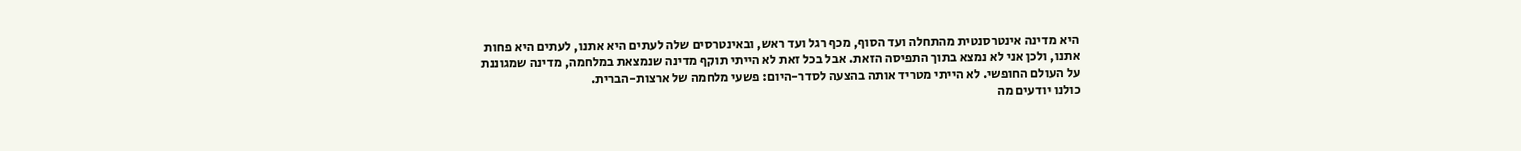היא מדינה אינטרסנטית מהתחלה ועד הסוף, מכף רגל ועד ראש, ובאינטרסים שלה לעתים היא אתנו, לעתים היא פחות אתנו, ולכן אני לא נמצא בתוך התפיסה הזאת. אבל בכל זאת לא הייתי תוקף מדינה שנמצאת במלחמה, מדינה שמגוננת על העולם החופשי. לא הייתי מטריד אותה בהצעה לסדר-היום: פשעי מלחמה של ארצות-הברית.
כולנו יודעים מה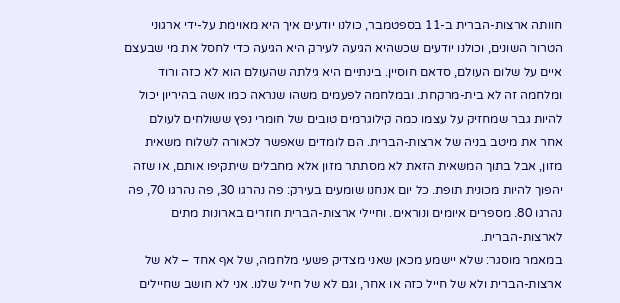חוותה ארצות-הברית ב-11 בספטמבר, כולנו יודעים איך היא מאוימת על-ידי ארגוני הטרור השונים, וכולנו יודעים שכשהיא הגיעה לעירק היא הגיעה כדי לחסל את מי שבעצם איים על שלום העולם, סדאם חוסיין. בינתיים היא גילתה שהעולם הוא לא כזה ורוד ומלחמה זה לא בית-מרקחת. ובמלחמה לפעמים משהו שנראה כמו אשה בהיריון יכול להיות גבר שמחזיק על עצמו כמה קילוגרמים טובים של חומרי נפץ ששולחים לעולם אחר את מיטב בניה של ארצות-הברית. הם לומדים שאפשר לכאורה לשלוח משאית מזון, אבל בתוך המשאית הזאת לא מסתתר מזון אלא מחבלים שיתקיפו אותם, או שזה יהפוך להיות מכונית תופת. כל יום אנחנו שומעים בעירק: פה נהרגו 30, פה נהרגו 70, פה נהרגו 80. מספרים איומים ונוראים. וחיילי ארצות-הברית חוזרים בארונות מתים לארצות-הברית.
במאמר מוסגר: שלא יישמע מכאן שאני מצדיק פשעי מלחמה, של אף אחד – לא של ארצות-הברית ולא של חייל כזה או אחר, וגם לא של חייל שלנו. אני לא חושב שחיילים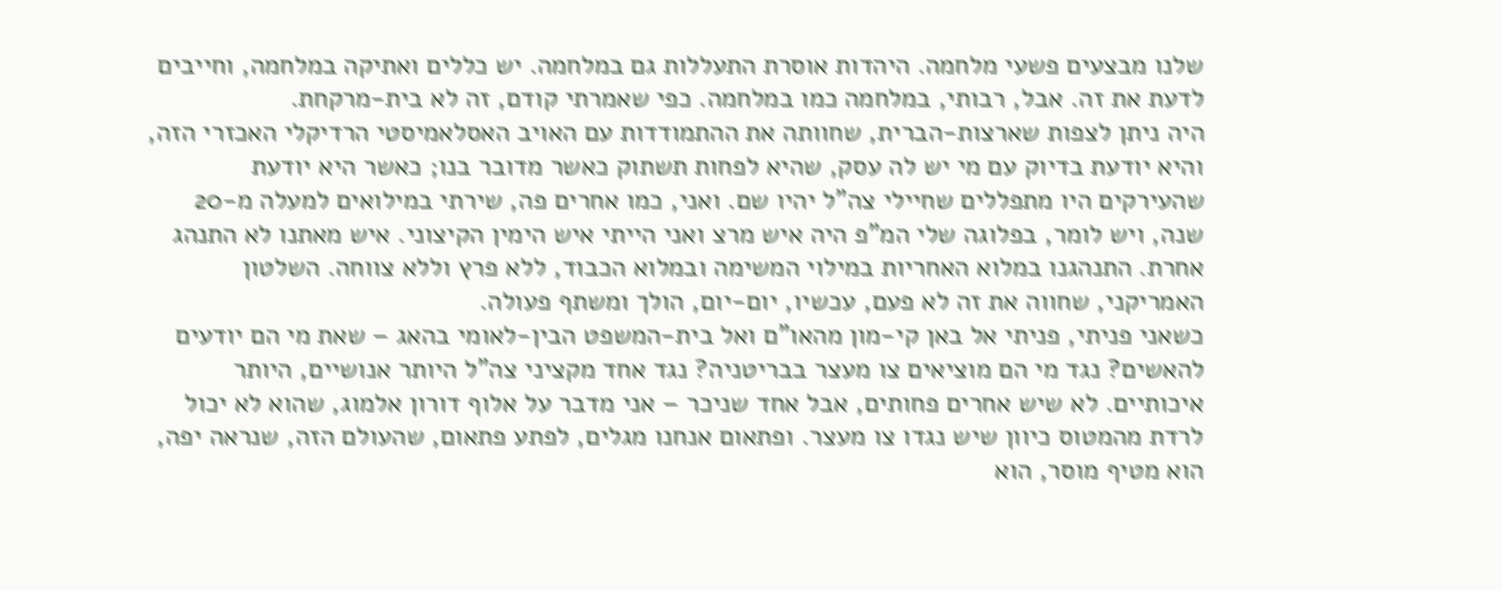שלנו מבצעים פשעי מלחמה. היהדות אוסרת התעללות גם במלחמה. יש כללים ואתיקה במלחמה, וחייבים לדעת את זה. אבל, רבותי, במלחמה כמו במלחמה. כפי שאמרתי קודם, זה לא בית-מרקחת.
היה ניתן לצפות שארצות-הברית, שחוותה את ההתמודדות עם האויב האסלאמיסטי הרדיקלי האכזרי הזה, והיא יודעת בדיוק עם מי יש לה עסק, שהיא לפחות תשתוק כאשר מדובר בנו; כאשר היא יודעת שהעירקים היו מתפללים שחיילי צה"ל יהיו שם. ואני, כמו אחרים פה, שירתי במילואים למעלה מ-20 שנה, ויש לומר, בפלוגה שלי המ"פ היה איש מרצ ואני הייתי איש הימין הקיצוני. איש מאתנו לא התנהג אחרת. התנהגנו במלוא האחריות במילוי המשימה ובמלוא הכבוד, ללא פרץ וללא צווחה. השלטון האמריקני, שחווה את זה לא פעם, עכשיו, יום-יום, הולך ומשתף פעולה.
כשאני פניתי, פניתי אל באן קי-מון מהאו"ם ואל בית-המשפט הבין-לאומי בהאג – שאת מי הם יודעים להאשים? נגד מי הם מוציאים צו מעצר בבריטניה? נגד אחד מקציני צה"ל היותר אנושיים, היותר איכותיים. לא שיש אחרים פחותים, אבל אחד שניכר – אני מדבר על אלוף דורון אלמוג, שהוא לא יכול לרדת מהמטוס כיוון שיש נגדו צו מעצר. ופתאום אנחנו מגלים, לפתע פתאום, שהעולם הזה, שנראה יפה, הוא מטיף מוסר, הוא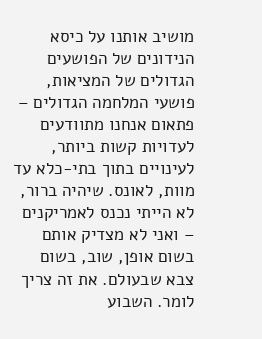מושיב אותנו על כיסא הנידונים של הפושעים הגדולים של המציאות, פושעי המלחמה הגדולים – פתאום אנחנו מתוודעים לעדויות קשות ביותר, לעינויים בתוך בתי-כלא עד מוות, לאונס. שיהיה ברור, לא הייתי נכנס לאמריקנים – ואני לא מצדיק אותם בשום אופן, שוב, בשום צבא שבעולם. את זה צריך לומר. השבוע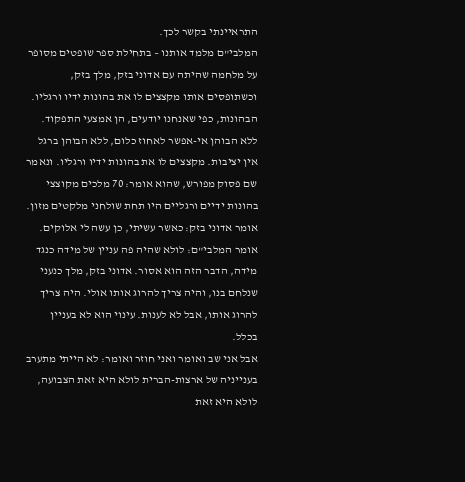התראיינתי בקשר לכך.
המלבי"ם מלמד אותנו – בתחילת ספר שופטים מסופר על מלחמה שהיתה עם אדוני בזק, מלך בזק, וכשתופסים אותו מקצצים לו את בהונות ידיו ורגליו. הבהונות, כפי שאנחנו יודעים, הן אמצעי התפקוד. ללא הבוהן אי-אפשר לאחוז כלום, ללא הבוהן ברגל אין יציבות. מקצצים לו את בהונות ידיו ורגליו. ונאמר שם פסוק מפורש, שהוא אומר: 70 מלכים מקוצצי בהונות ידיים ורגליים היו תחת שולחני מלקטים מזון. אומר אדוני בזק: כאשר עשיתי, כן עשה לי אלוקים. אומר המלבי"ם: לולא שהיה פה עניין של מידה כנגד מידה, הדבר הזה הוא אסור. אדוני בזק, מלך כנעני שנלחם בנו, והיה צריך להרוג אותו אולי. היה צריך להרוג אותו, אבל לא לענות. עינוי הוא לא בעניין בכלל.
אבל אני שב ואומר ואני חוזר ואומר: לא הייתי מתערב בענייניה של ארצות-הברית לולא היא זאת הצבועה, לולא היא זאת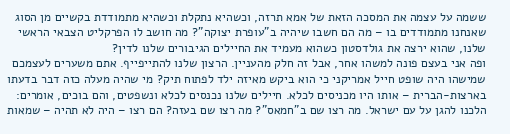ששמה על עצמה את המסכה הזאת של אמא תרזה, וכשהיא נתקלת וכשהיא מתמודדת בקשיים מן הסוג שאנחנו מתמודדים בו – מה הם חשבו שיהיה ב"עופרת יצוקה"? מה חושב לו הפרקליט הצבאי הראשי שלנו, שהוא ירצה את גולדסטון כשהוא מעמיד את החיילים הגיבורים שלנו לדין?
ופה אני בעצם פונה למשהו אחר, אבל זה חלק מהעניין. הרצון שלנו להתייפייף. אתם משערים לעצמכם שמישהו היה שופט חייל אמריקני כי הוא ביקש מאיזה ילד לפתוח תיק? מי שהיה מעלה כזה דבר בדעתו בארצות-הברית – אותו היו מכניסים לכלא. חיילים שלנו נכנסים לכלא ונשפטים, והם בוכים, אומרים: הלכנו להגן על עם ישראל. מה רצו שם ב"חמאס"? מה רצו שם בעזה? הם רצו – היה לא תהיה – שמאות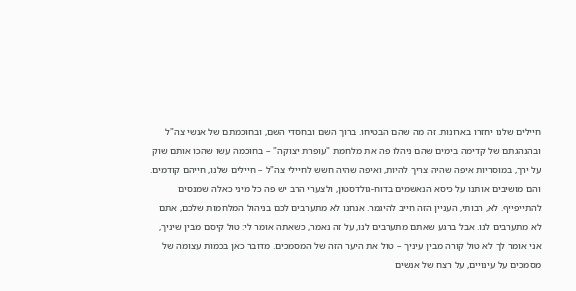חיילים שלנו יחזרו בארונות. זה מה שהם הבטיחו. ברוך השם ובחסדי השם, ובחוכמתם של אנשי צה"ל ובהנהגתם של קדימה בימים שהם ניהלו פה את מלחמת "עופרת יצוקה" – בחוכמה עשו שהכו אותם שוק על ירך, במוסריות איפה שהיה צריך להיות, ואיפה שהיה חשש לחיילי צה"ל – חיילים שלנו, חייהם קודמים.
והם מושיבים אותנו על כיסא הנאשמים בדוח-גולדסטון, ולצערי הרב יש פה כל מיני כאלה שמנסים להתייפייף. לא, רבותי, העניין הזה חייב להיגמר. אנחנו לא מתערבים לכם בניהול המלחמות שלכם, אתם לא מתערבים לנו. אבל ברגע שאתם מתערבים לנו, על זה נאמר, כשאתה אומר לי: טול קיסם מבין שיניך, אני אומר לך לא טול קורה מבין עיניך – טול את היער הזה של המסמכים. מדובר כאן בכמות עצומה של מסמכים על עינויים, על רצח של אנשים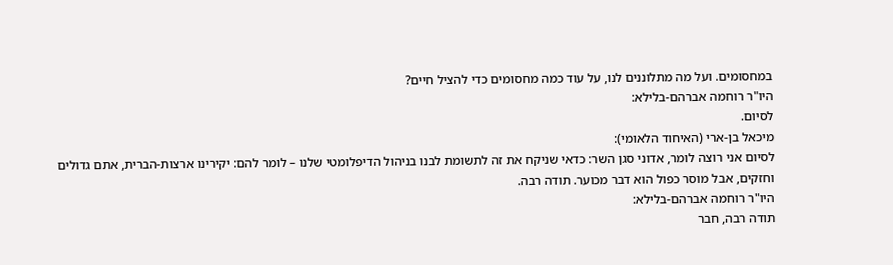במחסומים. ועל מה מתלוננים לנו, על עוד כמה מחסומים כדי להציל חיים?
היו"ר רוחמה אברהם-בלילא:
לסיום.
מיכאל בן-ארי (האיחוד הלאומי):
לסיום אני רוצה לומר, אדוני סגן השר: כדאי שניקח את זה לתשומת לבנו בניהול הדיפלומטי שלנו – לומר להם: יקירינו ארצות-הברית, אתם גדולים וחזקים, אבל מוסר כפול הוא דבר מכוער. תודה רבה.
היו"ר רוחמה אברהם-בלילא:
תודה רבה, חבר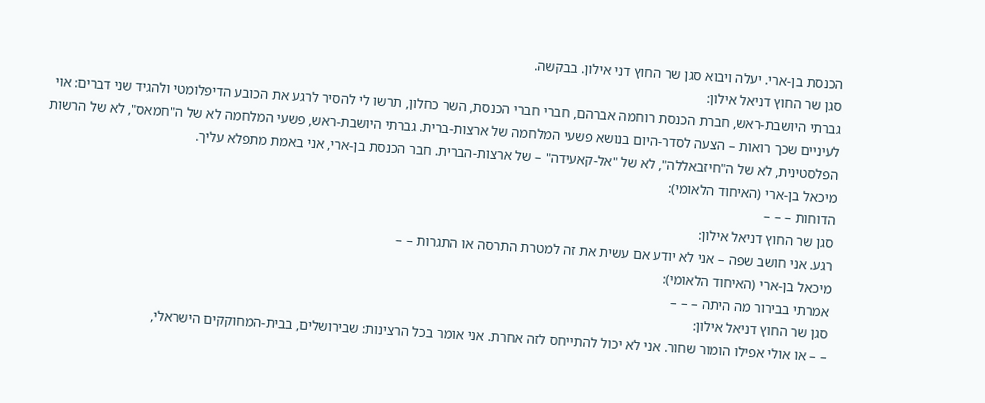הכנסת בן-ארי. יעלה ויבוא סגן שר החוץ דני אילון. בבקשה.
סגן שר החוץ דניאל אילון:
גברתי היושבת-ראש, חברת הכנסת רוחמה אברהם, חברי חברי הכנסת, השר כחלון, תרשו לי להסיר לרגע את הכובע הדיפלומטי ולהגיד שני דברים: אוי לעיניים שכך רואות – הצעה לסדר-היום בנושא פשעי המלחמה של ארצות-ברית. גברתי היושבת-ראש, פשעי המלחמה לא של ה"חמאס", לא של הרשות הפלסטינית, לא של ה"חיזבאללה", לא של "אל-קאעידה" – של ארצות-הברית. חבר הכנסת בן-ארי, אני באמת מתפלא עליך.
מיכאל בן-ארי (האיחוד הלאומי):
הדוחות – – –
סגן שר החוץ דניאל אילון:
רגע. אני חושב שפה – אני לא יודע אם עשית את זה למטרת התרסה או התגרות – –
מיכאל בן-ארי (האיחוד הלאומי):
אמרתי בבירור מה היתה – – –
סגן שר החוץ דניאל אילון:
– – או אולי אפילו הומור שחור. אני לא יכול להתייחס לזה אחרת. אני אומר בכל הרצינות: שבירושלים, בבית-המחוקקים הישראלי,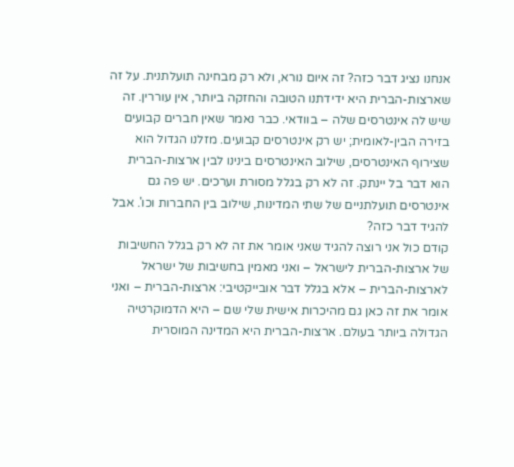אנחנו נציג דבר כזה? זה איום נורא, ולא רק מבחינה תועלתנית. על זה שארצות-הברית היא ידידתנו הטובה והחזקה ביותר, אין עוררין. זה שיש לה אינטרסים שלה – בוודאי. כבר נאמר שאין חברים קבועים בזירה הבין-לאומית; יש רק אינטרסים קבועים. מזלנו הגדול הוא שצירוף האינטרסים, שילוב האינטרסים בינינו לבין ארצות-הברית הוא דבר בל יינתק. זה לא רק בגלל מסורת וערכים. יש פה גם אינטרסים תועלתניים של שתי המדינות, שילוב בין החברות וכו'. אבל להגיד דבר כזה?
קודם כול אני רוצה להגיד שאני אומר את זה לא רק בגלל החשיבות של ארצות-הברית לישראל – ואני מאמין בחשיבות של ישראל לארצות-הברית – אלא בגלל דבר אובייקטיבי: ארצות-הברית – ואני אומר את זה כאן גם מהיכרות אישית שלי שם – היא הדמוקרטיה הגדולה ביותר בעולם. ארצות-הברית היא המדינה המוסרית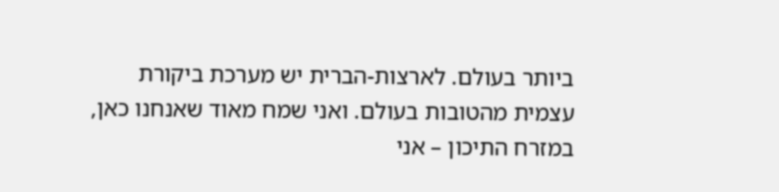ביותר בעולם. לארצות-הברית יש מערכת ביקורת עצמית מהטובות בעולם. ואני שמח מאוד שאנחנו כאן, במזרח התיכון – אני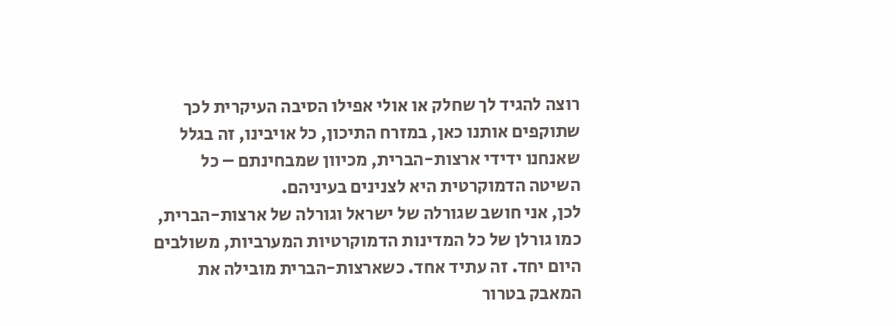רוצה להגיד לך שחלק או אולי אפילו הסיבה העיקרית לכך שתוקפים אותנו כאן, במזרח התיכון, כל אויבינו, זה בגלל שאנחנו ידידי ארצות-הברית, מכיוון שמבחינתם – כל השיטה הדמוקרטית היא לצנינים בעיניהם.
לכן, אני חושב שגורלה של ישראל וגורלה של ארצות-הברית, כמו גורלן של כל המדינות הדמוקרטיות המערביות, משולבים היום יחד. זה עתיד אחד. כשארצות-הברית מובילה את המאבק בטרור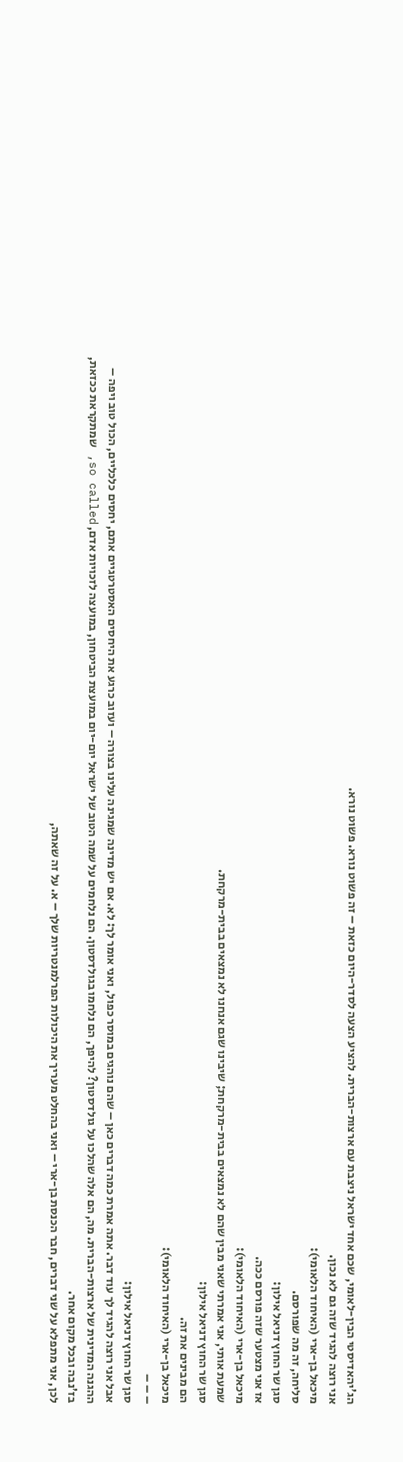הג'יהאדיסטי הבין-לאומי, שכם אחד ישראל ניצבת עם ארצות-הברית. להציע הצעה לסדר-היום כזאת – זה פשוט נורא. פשוט נורא.
אני רוצה להגיד שזה גם לא נכון.
מיכאל בן-ארי (האיחוד הלאומי):
סליחה, זה מה שפורסם.
סגן שר החוץ דניאל אילון:
אז אני מצטער שזה פורסם ככה.
מיכאל בן-ארי (האיחוד הלאומי):
שמעת אותי, אני אמרתי שאני מבין שהם לא נמצאים בבית-מרקחת; שיבינו שגם אנחנו לא נמצאים בבית-מרקחת.
סגן שר החוץ דניאל אילון:
הם מבינים את זה.
מיכאל בן-ארי (האיחוד הלאומי):
– – –
סגן שר החוץ דניאל אילון:
אבל אני רוצה להגיד לך עוד דבר. אתה אמרת כמה דברים כאן – שהם נוהגים במוסר כפול, ואני אומר לך: לא. אם יש מדינה שמגינה עלינו בצורה – ועזוב כרגע את היחסים האסטרטגיים אתם, יחסים כלכליים, הכול טוב ויפה – ההגנה המדינית של ארצות-הברית. מה, הם אלה שהלכו על גולדסטון? להיפך, הם נלחמו בגולדסטון. הם נלחמים על שמה הטוב של ישראל יום-יום במועצת הביטחון, במועצה לזכויות אדם, so called, שמתקראת ככזאת, בז'נבה ובכל מקום אחר.
לכן, אני מתפלא על שני דברים, חבר הכנסת בן-ארי – ואני בהחלט מעריך את היכולות הפרלמנטריות שלך – א. על זה שאתה,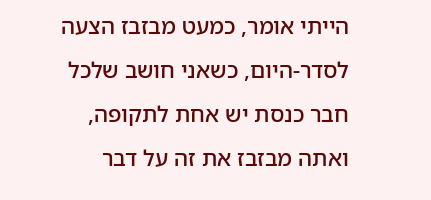הייתי אומר, כמעט מבזבז הצעה לסדר-היום, כשאני חושב שלכל חבר כנסת יש אחת לתקופה, ואתה מבזבז את זה על דבר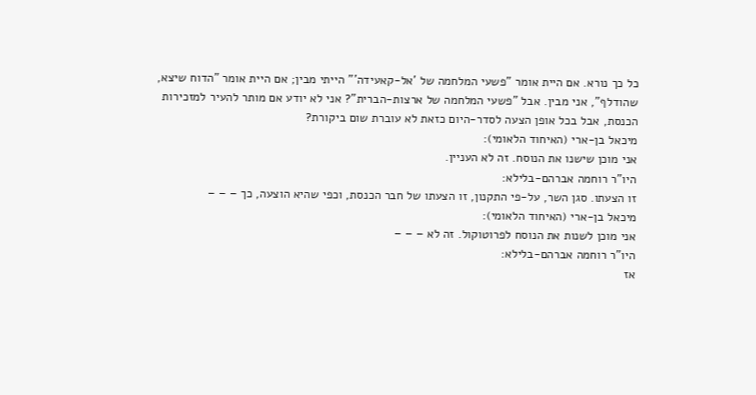כל כך נורא. אם היית אומר "פשעי המלחמה של 'אל-קאעידה'" הייתי מבין; אם היית אומר "הדוח שיצא, שהודלף", אני מבין. אבל "פשעי המלחמה של ארצות-הברית"? אני לא יודע אם מותר להעיר למזכירות הכנסת, אבל בכל אופן הצעה לסדר-היום כזאת לא עוברת שום ביקורת?
מיכאל בן-ארי (האיחוד הלאומי):
אני מוכן שישנו את הנוסח. זה לא העניין.
היו"ר רוחמה אברהם-בלילא:
זו הצעתו. סגן השר, על-פי התקנון, זו הצעתו של חבר הכנסת, וכפי שהיא הוצעה, כך – – –
מיכאל בן-ארי (האיחוד הלאומי):
אני מוכן לשנות את הנוסח לפרוטוקול. זה לא – – –
היו"ר רוחמה אברהם-בלילא:
אז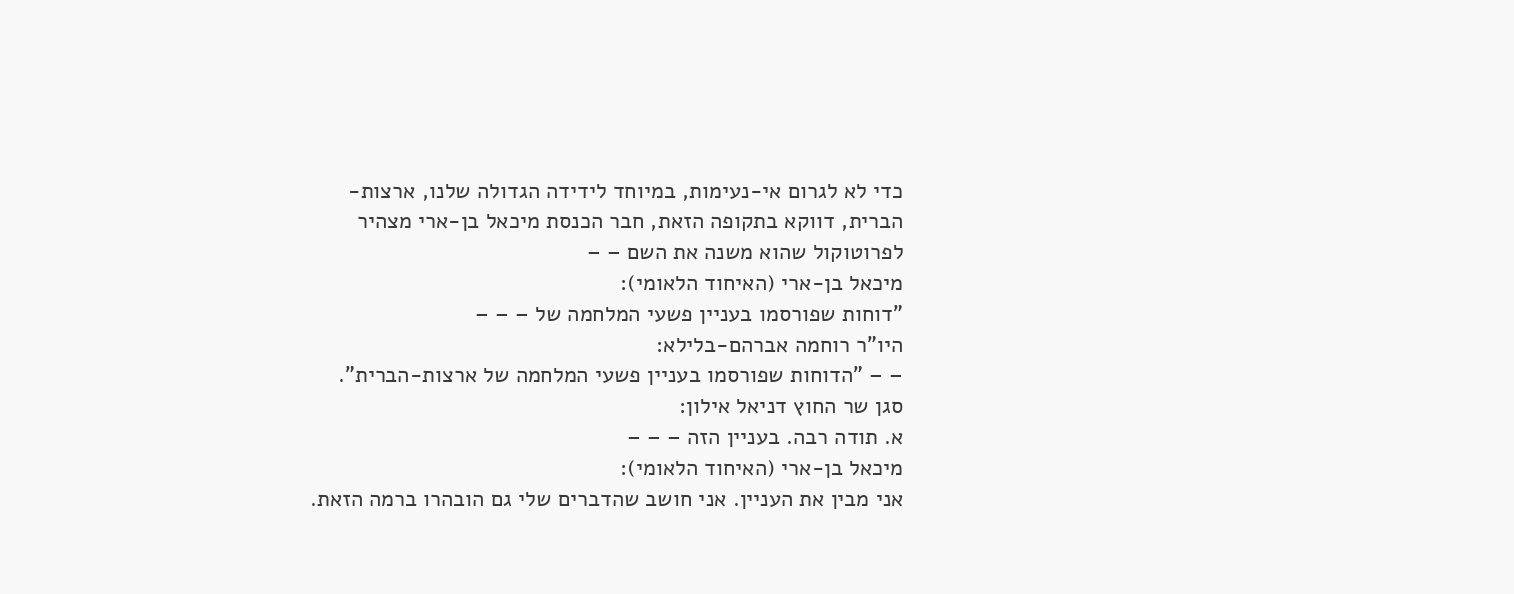כדי לא לגרום אי-נעימות, במיוחד לידידה הגדולה שלנו, ארצות-הברית, דווקא בתקופה הזאת, חבר הכנסת מיכאל בן-ארי מצהיר לפרוטוקול שהוא משנה את השם – –
מיכאל בן-ארי (האיחוד הלאומי):
"דוחות שפורסמו בעניין פשעי המלחמה של – – –
היו"ר רוחמה אברהם-בלילא:
– – "הדוחות שפורסמו בעניין פשעי המלחמה של ארצות-הברית".
סגן שר החוץ דניאל אילון:
א. תודה רבה. בעניין הזה – – –
מיכאל בן-ארי (האיחוד הלאומי):
אני מבין את העניין. אני חושב שהדברים שלי גם הובהרו ברמה הזאת.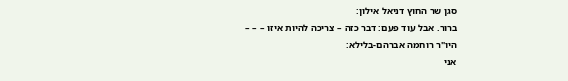סגן שר החוץ דניאל אילון:
ברור. אבל עוד פעם: דבר כזה – צריכה להיות איזו – – –
היו"ר רוחמה אברהם-בלילא:
אני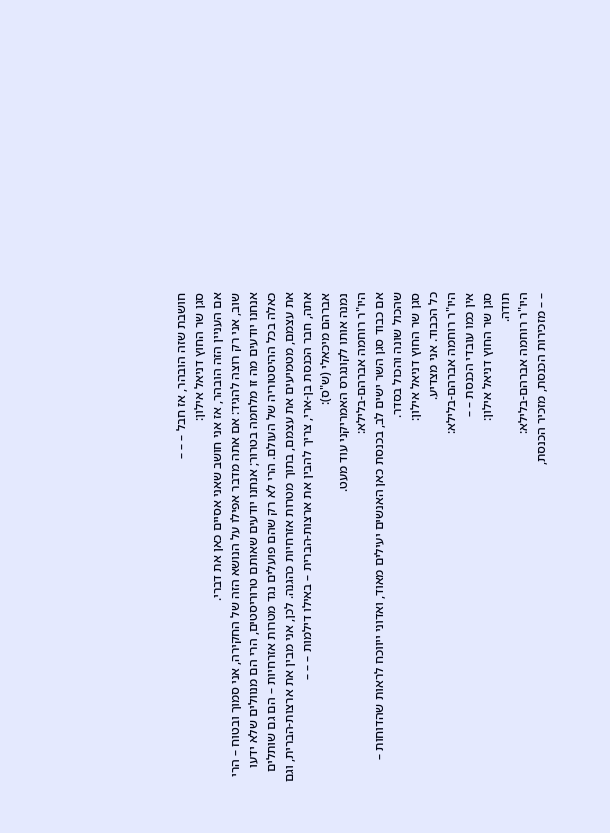חושבת שזה הובהר, אז חבל – – –
סגן שר החוץ דניאל אילון:
אם העניין הזה הובהר, אז אני חושב שאני אסיים כאן את דברי.
שוב, אני רק רוצה להגיד: אם אתה מדבר אפילו על הנושא הזה של החקירה, אני סמוך ובטוח – הרי אנחנו יודעים מה זו מלחמה בטרור; אנחנו יודעים שאותם טרוריסטים, הרי הם מנוולים שלא ידעו כאלה בכל ההיסטוריה של העולם. הרי לא רק שהם פועלים נגד מטרות אזרחיות – הם גם שותלים את עצמם, מטמיעים את עצמם, בתוך מטרות אזרחיות כהגנה. לכן, אני מבין את ארצות-הברית, וגם אתה, חבר הכנסת בן-ארי, צריך להבין את ארצות-הברית – באילו דילמות – – –
אברהם מיכאלי (ש"ס):
נמנה אותו לקונגרס האמריקני עוד מעט.
היו"ר רוחמה אברהם-בלילא:
אם כבוד סגן השר ישים לב, בכנסת כאן האנשים יעילים מאוד, ואדוני ייווכח לראות שהדוחות – שהכול שונה והכול בסדר.
סגן שר החוץ דניאל אילון:
כל הכבוד. אני מצדיע.
היו"ר רוחמה אברהם-בלילא:
אין כמו עובדי הכנסת – –
סגן שר החוץ דניאל אילון:
תודה.
היו"ר רוחמה אברהם-בלילא:
– – מזכירות הכנסת, מזכיר הכנסת,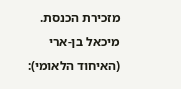מזכירת הכנסת.
מיכאל בן-ארי (האיחוד הלאומי):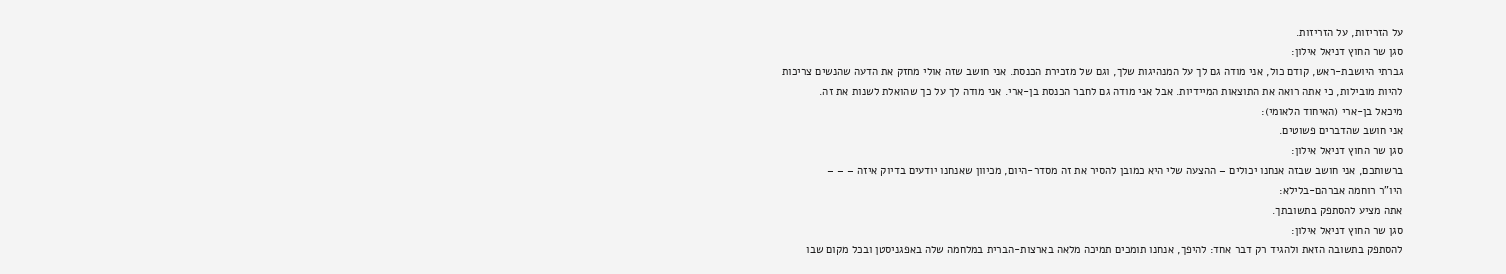על הזריזות, על הזריזות.
סגן שר החוץ דניאל אילון:
גברתי היושבת-ראש, קודם כול, אני מודה גם לך על המנהיגות שלך, וגם של מזכירת הכנסת. אני חושב שזה אולי מחזק את הדעה שהנשים צריכות להיות מובילות, כי אתה רואה את התוצאות המיידיות. אבל אני מודה גם לחבר הכנסת בן-ארי. אני מודה לך על כך שהואלת לשנות את זה.
מיכאל בן-ארי (האיחוד הלאומי):
אני חושב שהדברים פשוטים.
סגן שר החוץ דניאל אילון:
ברשותכם, אני חושב שבזה אנחנו יכולים – ההצעה שלי היא כמובן להסיר את זה מסדר-היום, מכיוון שאנחנו יודעים בדיוק איזה – – –
היו"ר רוחמה אברהם-בלילא:
אתה מציע להסתפק בתשובתך.
סגן שר החוץ דניאל אילון:
להסתפק בתשובה הזאת ולהגיד רק דבר אחד: להיפך, אנחנו תומכים תמיכה מלאה בארצות-הברית במלחמה שלה באפגניסטן ובכל מקום שבו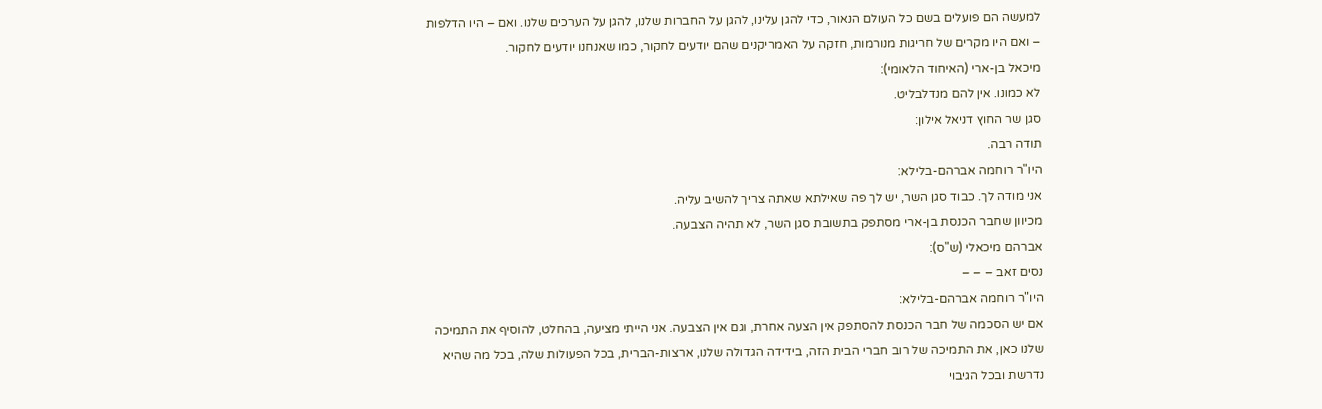למעשה הם פועלים בשם כל העולם הנאור, כדי להגן עלינו, להגן על החברות שלנו, להגן על הערכים שלנו. ואם – היו הדלפות – ואם היו מקרים של חריגות מנורמות, חזקה על האמריקנים שהם יודעים לחקור, כמו שאנחנו יודעים לחקור.
מיכאל בן-ארי (האיחוד הלאומי):
לא כמונו. אין להם מנדלבליט.
סגן שר החוץ דניאל אילון:
תודה רבה.
היו"ר רוחמה אברהם-בלילא:
אני מודה לך. כבוד סגן השר, יש לך פה שאילתא שאתה צריך להשיב עליה.
מכיוון שחבר הכנסת בן-ארי מסתפק בתשובת סגן השר, לא תהיה הצבעה.
אברהם מיכאלי (ש"ס):
נסים זאב – – –
היו"ר רוחמה אברהם-בלילא:
אם יש הסכמה של חבר הכנסת להסתפק אין הצעה אחרת, וגם אין הצבעה. אני הייתי מציעה, בהחלט, להוסיף את התמיכה שלנו כאן, את התמיכה של רוב חברי הבית הזה, בידידה הגדולה שלנו, ארצות-הברית, בכל הפעולות שלה, בכל מה שהיא נדרשת ובכל הגיבוי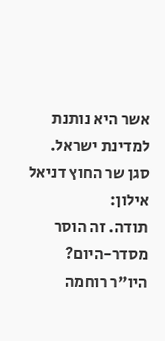אשר היא נותנת למדינת ישראל.
סגן שר החוץ דניאל אילון:
תודה. זה הוסר מסדר-היום?
היו"ר רוחמה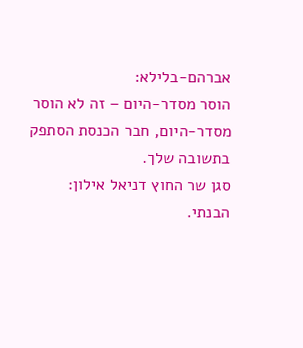אברהם-בלילא:
הוסר מסדר-היום – זה לא הוסר מסדר-היום, חבר הכנסת הסתפק בתשובה שלך.
סגן שר החוץ דניאל אילון:
הבנתי.